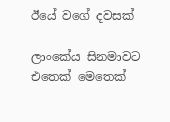ඊයේ වගේ දවසක්

ලාංකේය සිනමාවට එතෙක් මෙතෙක්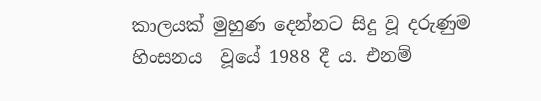කාලයක් මුහුණ දෙන්නට සිදු වූ දරුණුම හිංසනය  වූයේ 1988 දී ය. එනම්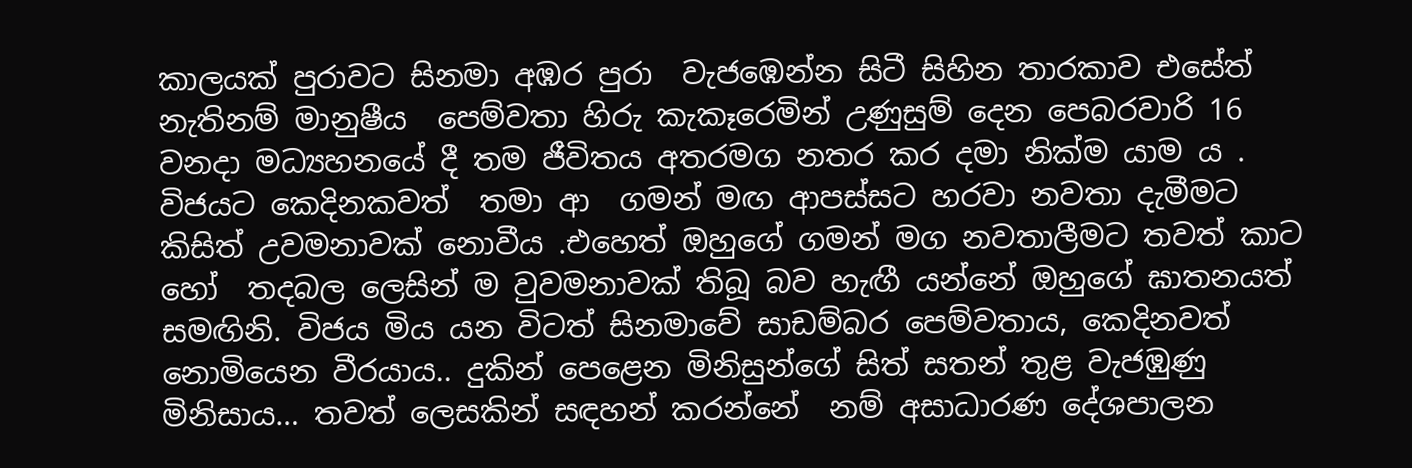කාලයක් පුරාවට සිනමා අඹර පුරා  වැජඹෙන්න සිටී සිහින තාරකාව එසේත් නැතිනම් මානුෂීය  පෙම්වතා හිරු කැකෑරෙමින් උණුසුම් දෙන පෙබරවාරි 16 වනදා මධ්‍යහනයේ දී තම ජීවිතය අතරමග නතර කර දමා නික්ම යාම ය . විජයට කෙදිනකවත්  තමා ආ  ගමන් මඟ ආපස්සට හරවා නවතා දැමීමට කිසිත් උවමනාවක් නොවීය .එහෙත් ඔහුගේ ගමන් මග නවතාලීමට තවත් කාට හෝ  තදබල ලෙසින් ම වුවමනාවක් තිබූ බව හැඟී යන්නේ ඔහුගේ ඝාතනයත් සමඟිනි. විජය මිය යන විටත් සිනමාවේ සාඩම්බර පෙම්වතාය, කෙදිනවත් නොමියෙන වීරයාය.. දුකින් පෙළෙන මිනිසුන්ගේ සිත් සතන් තුළ වැජඹුණු මිනිසාය… තවත් ලෙසකින් සඳහන් කරන්නේ  නම් අසාධාරණ දේශපාලන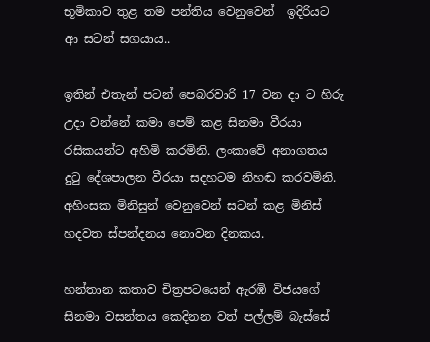භූමිකාව තුළ තම පන්තිය වෙනුවෙන්  ඉදිරියට ආ සටන් සගයාය..

ඉතින් එතැන් පටන් පෙබරවාරි 17 වන දා ට හිරු උදා වන්නේ කමා පෙම් කළ සිනමා වීරයා රසිකයන්ට අහිමි කරමිනි. ලංකාවේ අනාගතය දුටු දේශපාලන වීරයා සදහටම නිහඬ කරවමිනි. අහිංසක මිනිසුන් වෙනුවෙන් සටන් කළ මිනිස් හදවත ස්පන්දනය නොවන දිනකය.

හන්තාන කතාව චිත්‍රපටයෙන් ඇරඹි විජයගේ සිනමා වසන්තය කෙදිනන වත් පල්ලම් බැස්සේ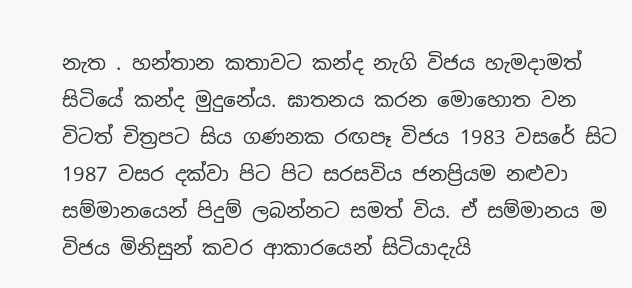නැත . හන්තාන කතාවට කන්ද නැගි විජය හැමදාමත් සිටියේ කන්ද මුදුනේය. ඝාතනය කරන මොහොත වන විටත් චිත්‍රපට සිය ගණනක රඟපෑ විජය 1983 වසරේ සිට  1987 වසර දක්වා පිට පිට සරසවිය ජනප්‍රියම නළුවා සම්මානයෙන් පිදුම් ලබන්නට සමත් විය. ඒ සම්මානය ම විජය මිනිසුන් කවර ආකාරයෙන් සිටියාදැයි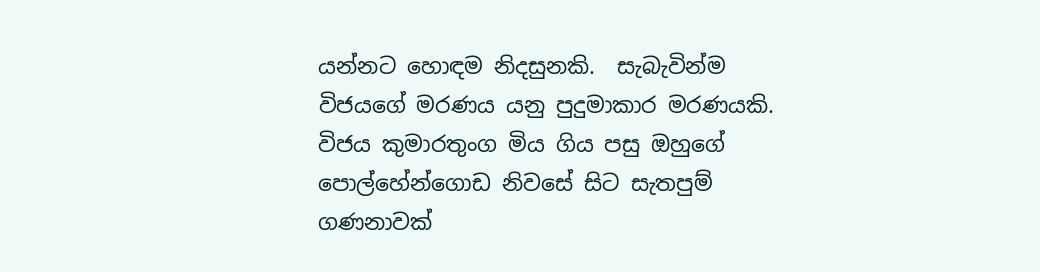යන්නට හොඳම නිදසුනකි.  සැබැවින්ම විජයගේ මරණය යනු පුදුමාකාර මරණයකි. විජය කුමාරතුංග මිය ගිය පසු ඔහුගේ පොල්හේන්ගොඩ නිවසේ සිට සැතපුම්  ගණනාවක්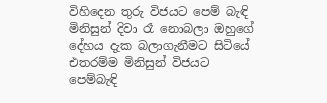විහිදෙන තුරු විජයට පෙම් බැඳි  මිනිසුන් දිවා රෑ නොබලා ඔහුගේ දේහය දැක බලාගැනීමට සිටියේ එතරම්ම මිනිසුන් විජයට පෙම්බැඳි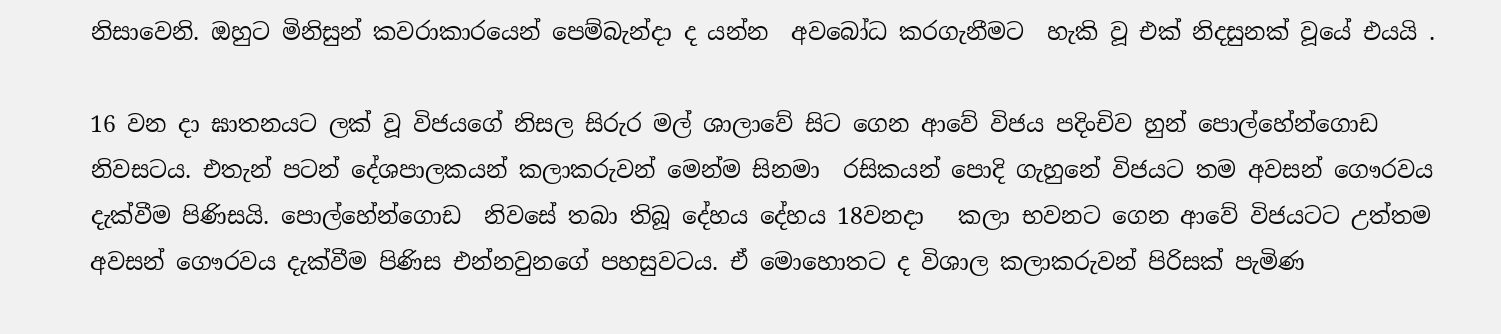නිසාවෙනි. ඔහුට මිනිසුන් කවරාකාරයෙන් පෙම්බැන්දා ද යන්න  අවබෝධ කරගැනීමට  හැකි වූ එක් නිදසුනක් වූයේ එයයි .

16 වන දා ඝාතනයට ලක් වූ විජයගේ නිසල සිරුර මල් ශාලාවේ සිට ගෙන ආවේ විජය පදිංචිව හුන් පොල්හේන්ගොඩ නිවසටය. එතැන් පටන් දේශපාලකයන් කලාකරුවන් මෙන්ම සිනමා  රසිකයන් පොදි ගැහුනේ විජයට තම අවසන් ගෞරවය දැක්වීම පිණිසයි. පොල්හේන්ගොඩ  නිවසේ තබා තිබූ දේහය දේහය 18වනදා   කලා භවනට ගෙන ආවේ විජයටට උත්තම අවසන් ගෞරවය දැක්වීම පිණිස එන්නවුනගේ පහසුවටය. ඒ මොහොතට ද විශාල කලාකරුවන් පිරිසක් පැමිණ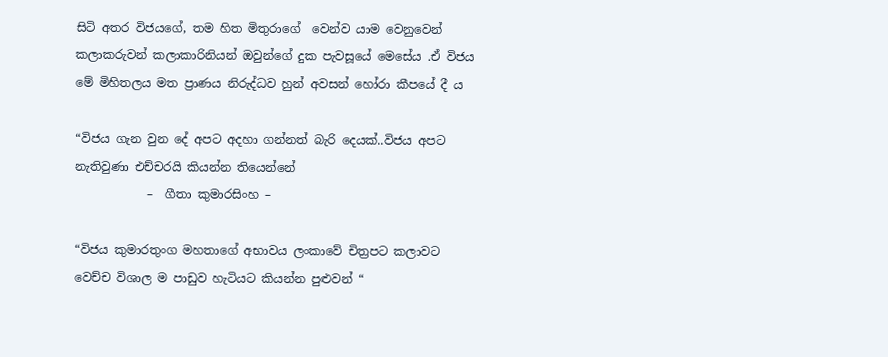සිටි අතර විජයගේ, තම හිත මිතුරාගේ  වෙන්ව යාම වෙනුවෙන්  කලාකරුවන් කලාකාරිනියන් ඔවුන්ගේ දුක පැවසූයේ මෙසේය .ඒ විජය මේ මිහිතලය මත ප්‍රාණය නිරුද්ධව හුන් අවසන් හෝරා කීපයේ දී ය

“විජය ගැන වුන දේ අපට අදහා ගන්නත් බැරි දෙයක්..විජය අපට නැතිවුණා එච්චරයි කියන්න තියෙන්නේ
            –  ගීතා කුමාරසිංහ –

“විජය කුමාරතුංග මහතාගේ අභාවය ලංකාවේ චිත්‍රපට කලාවට වෙච්ච විශාල ම පාඩුව හැටියට කියන්න පුළුවන් “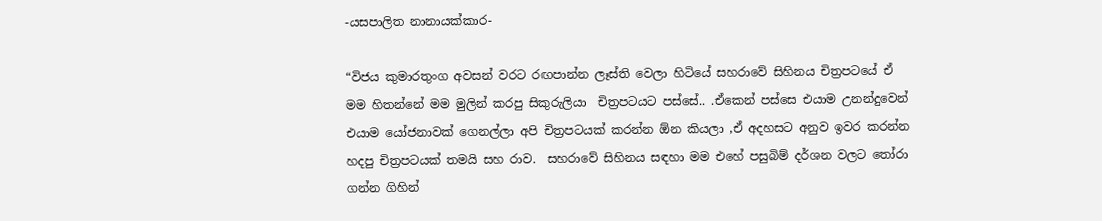-යසපාලිත නානායක්කාර-

“විජය කුමාරතුංග අවසන් වරට රඟපාන්න ලෑස්ති වෙලා හිටියේ සහරාවේ සිහිනය චිත්‍රපටයේ ඒ මම හිතන්නේ මම මුලින් කරපු සිකුරුලියා  චිත්‍රපටයට පස්සේ.. .ඒකෙන් පස්සෙ එයාම උනන්දුවෙන් එයාම යෝජනාවක් ගෙනල්ලා අපි චිත්‍රපටයක් කරන්න ඕන කියලා ,ඒ අදහසට අනුව ඉවර කරන්න හදපු චිත්‍රපටයක් තමයි සහ රාව.  සහරාවේ සිහිනය සඳහා මම එහේ පසුබිම් දර්ශන වලට තෝරා ගන්න ගිහින්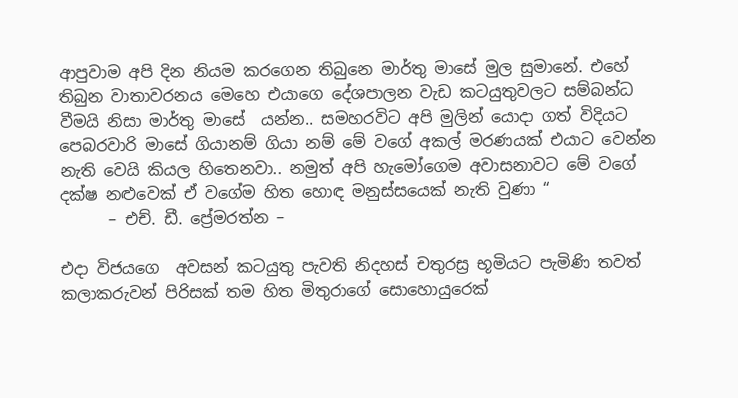ආපුවාම අපි දින නියම කරගෙන තිබුනෙ මාර්තු මාසේ මුල සුමානේ. එහේ තිබුන වාතාවරනය මෙහෙ එයාගෙ දේශපාලන වැඩ කටයුතුවලට සම්බන්ධ වීමයි නිසා මාර්තු මාසේ  යන්න.. සමහරවිට අපි මුලින් යොදා ගත් විදියට පෙබරවාරි මාසේ ගියානම් ගියා නම් මේ වගේ අකල් මරණයක් එයාට වෙන්න නැති වෙයි කියල හිතෙනවා.. නමුත් අපි හැමෝගෙම අවාසනාවට මේ වගේ දක්ෂ නළුවෙක් ඒ වගේම හිත හොඳ මනුස්සයෙක් නැති වුණා “
      – එච්. ඩී. ප්‍රේමරත්න –

එදා විජයගෙ  අවසන් කටයුතු පැවති නිදහස් චතුරස්‍ර භූමියට පැමිණි තවත් කලාකරුවන් පිරිසක් තම හිත මිතුරාගේ සොහොයුරෙක්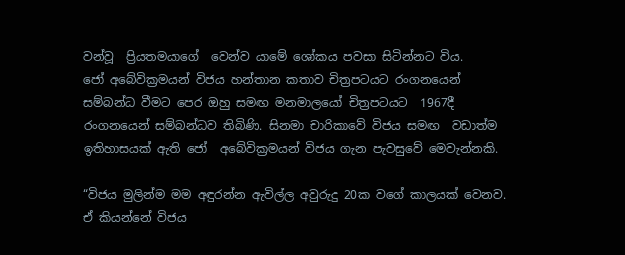වන්වූ  ප්‍රියතමයාගේ  වෙන්ව යාමේ ශෝකය පවසා සිටින්නට විය.
ජෝ අබේවික්‍රමයන් විජය හන්තාන කතාව චිත්‍රපටයට රංගනයෙන් සම්බන්ධ වීමට පෙර ඔහු සමඟ මනමාලයෝ චිත්‍රපටයට  1967දී රංගනයෙන් සම්බන්ධව තිබිණි. සිනමා චාරිකාවේ විජය සමඟ  වඩාත්ම ඉතිහාසයක් ඇති ජෝ  අබේවික්‍රමයන් විජය ගැන පැවසුවේ මෙවැන්නකි.

“විජය මුලින්ම මම අඳුරන්න ඇවිල්ල අවුරුදු 20ක වගේ කාලයක් වෙනව. ඒ කියන්නේ විජය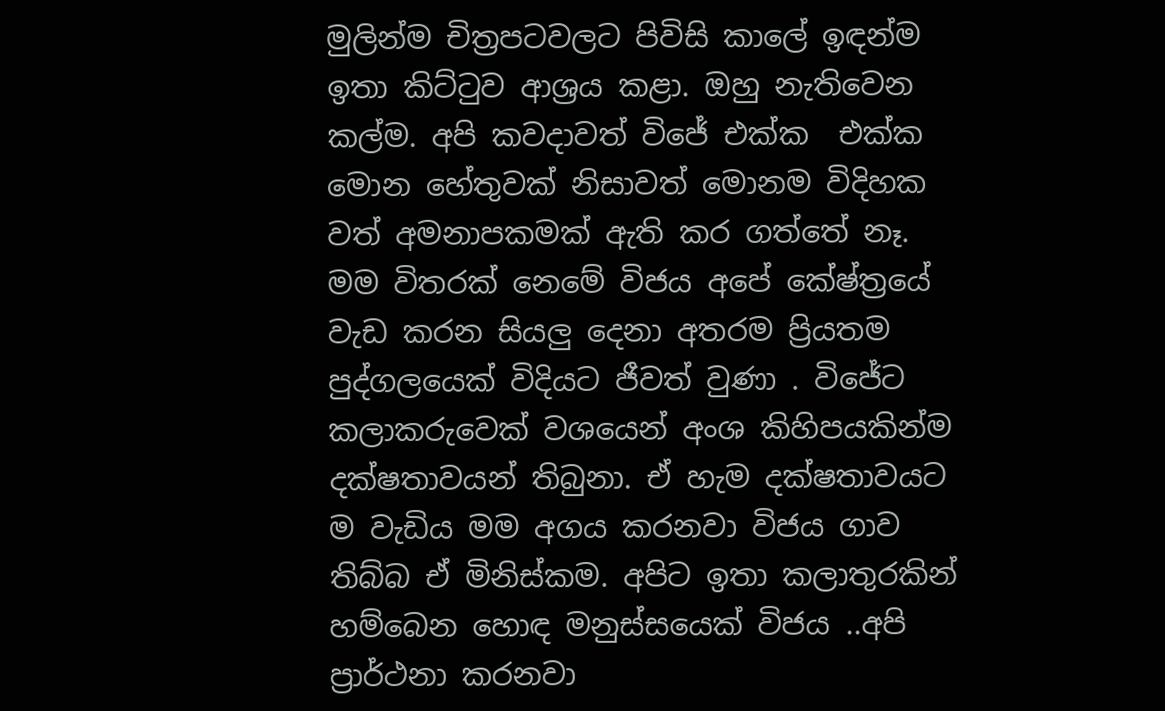මුලින්ම චිත්‍රපටවලට පිවිසි කාලේ ඉඳන්ම ඉතා කිට්ටුව ආශ්‍රය කළා. ඔහු නැතිවෙන කල්ම. අපි කවදාවත් විජේ එක්ක  එක්ක මොන හේතුවක් නිසාවත් මොනම විදිහක වත් අමනාපකමක් ඇති කර ගත්තේ නෑ. මම විතරක් නෙමේ විජය අපේ කේෂ්ත්‍රයේ වැඩ කරන සියලු දෙනා අතරම ප්‍රියතම පුද්ගලයෙක් විදියට ජීවත් වුණා . විජේට කලාකරුවෙක් වශයෙන් අංශ කිහිපයකින්ම දක්ෂතාවයන් තිබුනා. ඒ හැම දක්ෂතාවයට ම වැඩිය මම අගය කරනවා විජය ගාව තිබ්බ ඒ මිනිස්කම. අපිට ඉතා කලාතුරකින් හම්බෙන හොඳ මනුස්සයෙක් විජය ..අපි ප්‍රාර්ථනා කරනවා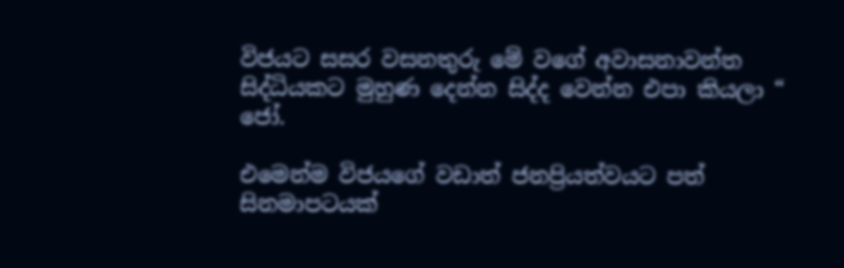විජයට සසර වසනතුරු මේ වගේ අවාසනාවන්ත සිද්ධියකට මුහුණ දෙන්න සිද්ද වෙන්න එපා කියලා “
ජෝ.

එමෙන්ම විජයගේ වඩාත් ජනප්‍රියත්වයට පත් සිනමාපටයක්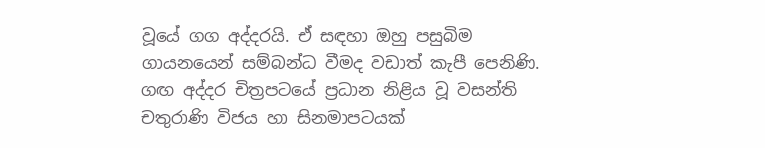වූයේ ගග අද්දරයි. ඒ සඳහා ඔහු පසුබිම ගායනයෙන් සම්බන්ධ වීමද වඩාත් කැපී පෙනිණි. ගඟ අද්දර චිත්‍රපටයේ ප්‍රධාන නිළිය වූ වසන්ති චතුරාණි විජය හා සිනමාපටයක්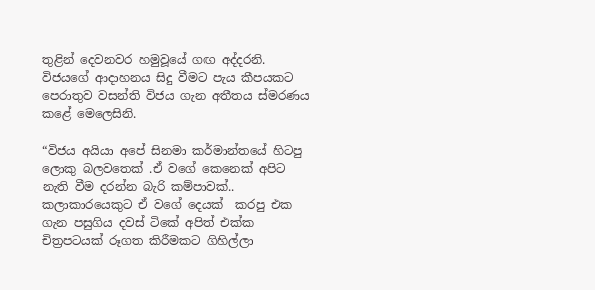තුළින් දෙවනවර හමුවූයේ ගඟ අද්දරනි. විජයගේ ආදාහනය සිදු වීමට පැය කීපයකට පෙරාතුව වසන්ති විජය ගැන අතීතය ස්මරණය කළේ මෙලෙසිනි.

“විජය අයියා අපේ සිනමා කර්මාන්තයේ හිටපු ලොකු බලවතෙක් .ඒ වගේ කෙනෙක් අපිට නැති වීම දරන්න බැරි කම්පාවක්.. කලාකාරයෙකුට ඒ වගේ දෙයක්  කරපු එක ගැන පසුගිය දවස් ටිකේ අපිත් එක්ක චිත්‍රපටයක් රූගත කිරීමකට ගිහිල්ලා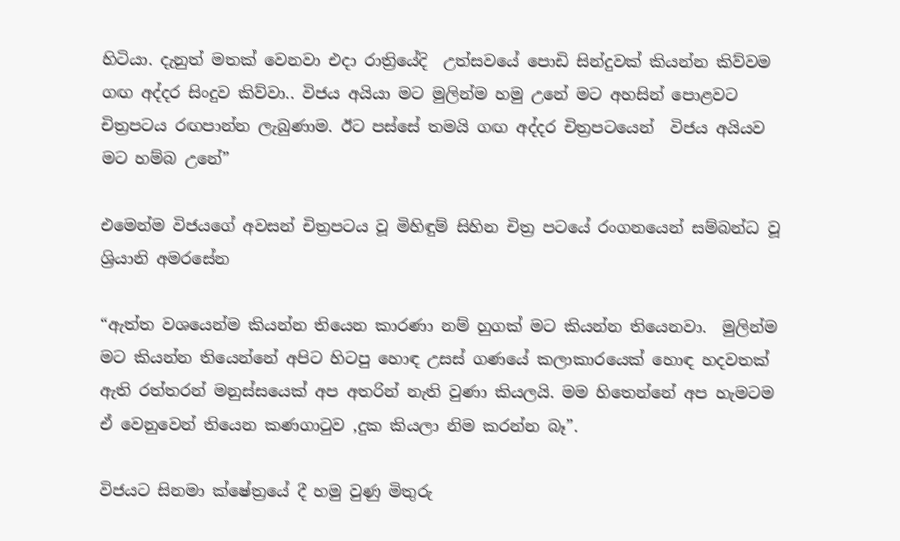හිටියා. දැනුත් මතක් වෙනවා එදා රාත්‍රියේදි  උත්සවයේ පොඩි සින්දුවක් කියන්න කිව්වම ගඟ අද්දර සිංදුව කිව්වා.. විජය අයියා මට මුලින්ම හමු උනේ මට අහසින් පොළවට චිත්‍රපටය රඟපාන්න ලැබුණාම. ඊට පස්සේ තමයි ගඟ අද්දර චිත්‍රපටයෙන්  විජය අයියව මට හම්බ උනේ”

එමෙන්ම විජයගේ අවසන් චිත්‍රපටය වූ මිහිඳුම් සිහින චිත්‍ර පටයේ රංගනයෙන් සම්බන්ධ වූ ශ්‍රියානි අමරසේන

“ඇත්ත වශයෙන්ම කියන්න තියෙන කාරණා නම් හුගක් මට කියන්න තියෙනවා.  මුලින්ම මට කියන්න තියෙන්නේ අපිට හිටපු හොඳ උසස් ගණයේ කලාකාරයෙක් හොඳ හදවතක් ඇති රත්තරන් මනුස්සයෙක් අප අතරින් නැති වුණා කියලයි. මම හිතෙන්නේ අප හැමටම ඒ වෙනුවෙන් තියෙන කණගාටුව ,දුක කියලා නිම කරන්න බෑ”.

විජයට සිනමා ක්ෂේත්‍රයේ දී හමු වුණු මිතුරු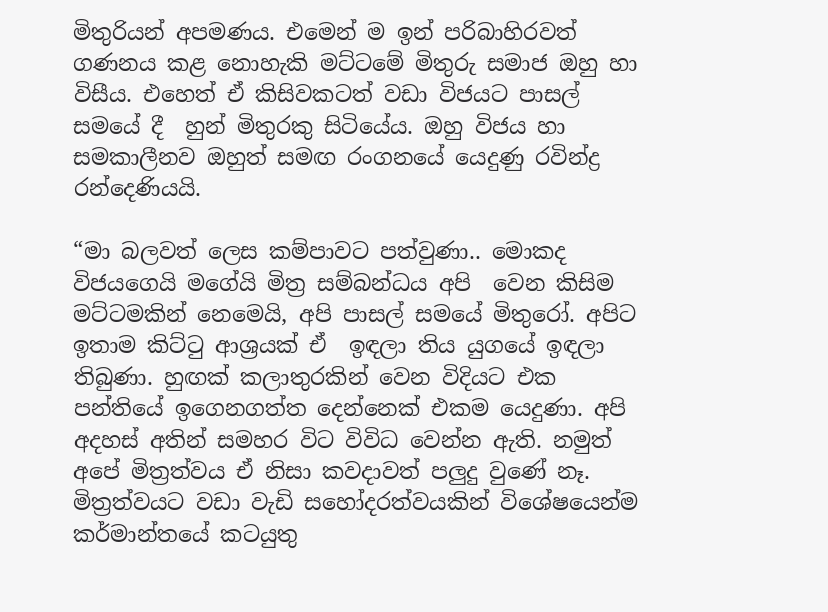මිතුරියන් අපමණය. එමෙන් ම ඉන් පරිබාහිරවත් ගණනය කළ නොහැකි මට්ටමේ මිතුරු සමාජ ඔහු හා විසීය. එහෙත් ඒ කිසිවකටත් වඩා විජයට පාසල් සමයේ දී  හුන් මිතුරකු සිටියේය. ඔහු විජය හා සමකාලීනව ඔහුත් සමඟ රංගනයේ යෙදුණු රවින්ද්‍ර රන්දෙණියයි.

“මා බලවත් ලෙස කම්පාවට පත්වුණා.. මොකද විජයගෙයි මගේයි මිත්‍ර සම්බන්ධය අපි  වෙන කිසිම මට්ටමකින් නෙමෙයි, අපි පාසල් සමයේ මිතුරෝ. අපිට ඉතාම කිට්ටු ආශ්‍රයක් ඒ  ඉඳලා තිය යුගයේ ඉඳලා තිබුණා. හුඟක් කලාතුරකින් වෙන විදියට එක පන්තියේ ඉගෙනගත්ත දෙන්නෙක් එකම යෙදුණා. අපි අදහස් අතින් සමහර විට විවිධ වෙන්න ඇති. නමුත් අපේ මිත්‍රත්වය ඒ නිසා කවදාවත් පලුදු වුණේ නෑ. මිත්‍රත්වයට වඩා වැඩි සහෝදරත්වයකින් විශේෂයෙන්ම කර්මාන්තයේ කටයුතු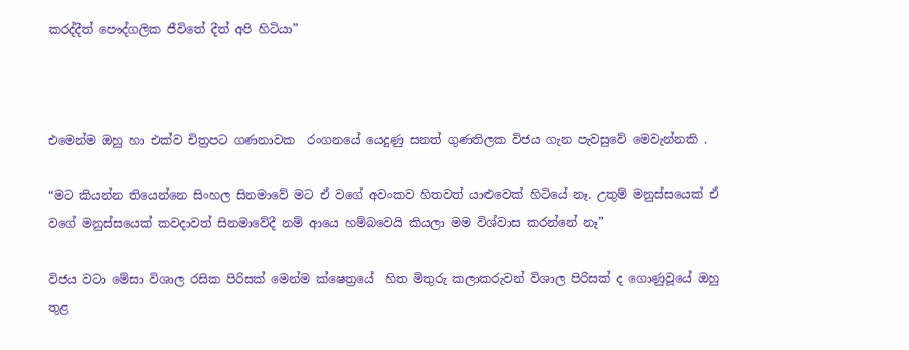කරද්දීත් පෞද්ගලික ජීවිතේ දීත් අපි හිටියා”



එමෙන්ම ඔහු හා එක්ව චිත්‍රපට ගණනාවක  රංගනයේ යෙදුණු සනත් ගුණතිලක විජය ගැන පැවසුවේ මෙවැන්නකි .

“මට කියන්න තියෙන්නෙ සිංහල සිනමාවේ මට ඒ වගේ අවංකව හිතවත් යාළුවෙක් හිටියේ නෑ. උතුම් මනුස්සයෙක් ඒ වගේ මනුස්සයෙක් කවදාවත් සිනමාවේදී නම් ආයෙ හම්බවෙයි කියලා මම විශ්වාස කරන්නේ නෑ”

විජය වටා මේසා විශාල රසික පිරිසක් මෙන්ම ක්ෂෙත්‍රයේ  හිත මිතුරු කලාකරුවන් විශාල පිරිසක් ද ගොණුවූයේ ඔහු තුළ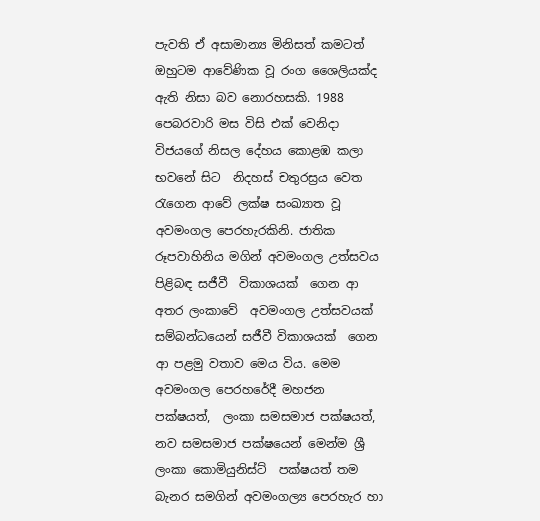පැවති ඒ අසාමාන්‍ය මිනිසත් කමටත්  ඔහුටම ආවේණික වූ රංග ශෛලියක්ද  ඇති නිසා බව නොරහසකි. 1988 පෙබරවාරි මස විසි එක් වෙනිදා විජයගේ නිසල දේහය කොළඹ කලා භවනේ සිට  නිදහස් චතුරස්‍රය වෙත රැගෙන ආවේ ලක්ෂ සංඛ්‍යාත වූ අවමංගල පෙරහැරකිනි. ජාතික රූපවාහිනිය මගින් අවමංගල උත්සවය පිළිබඳ සජීවී  විකාශයක්  ගෙන ආ අතර ලංකාවේ  අවමංගල උත්සවයක් සම්බන්ධයෙන් සජීවී විකාශයක්  ගෙන ආ පළමු වතාව මෙය විය. මෙම අවමංගල පෙරහරේදී මහජන  පක්ෂයත්,  ලංකා සමසමාජ පක්ෂයත්, නව සමසමාජ පක්ෂයෙන් මෙන්ම ශ්‍රී ලංකා කොමියුනිස්ට්  පක්ෂයත් තම බැනර සමගින් අවමංගල්‍ය පෙරහැර හා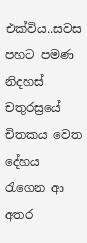එක්විය..සවස පහට පමණ නිදහස් චතුරස්‍රයේ චිතකය වෙත දේහය රැගෙන ආ අතර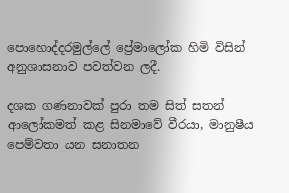පොහොද්දරමුල්ලේ ප්‍රේමාලෝක හිමි විසින් අනුශාසනාව පවත්වන ලදී.

දශක ගණනාවක් පුරා තම සිත් සතන් ආලෝකමත් කළ සිනමාවේ වීරයා, මානුෂීය පෙම්වතා යන සනාතන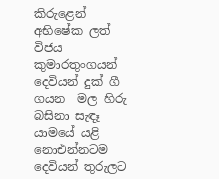කිරුළෙන් අභිෂේක ලත්  විජය කුමාරතුංගයන් දෙවියන් දුක් ගී ගයන  මල හිරු බසිනා සැඳෑ යාමයේ යළි නොඑන්නටම දෙවියන් තුරුලට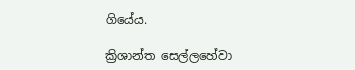ගියේය.

ක්‍රිශාන්ත සෙල්ලහේවා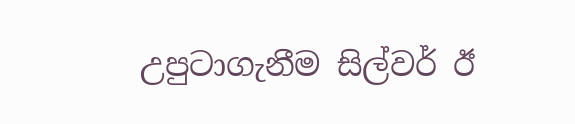උපුටාගැනීම සිල්වර් ඊ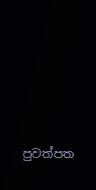පුවත්පත